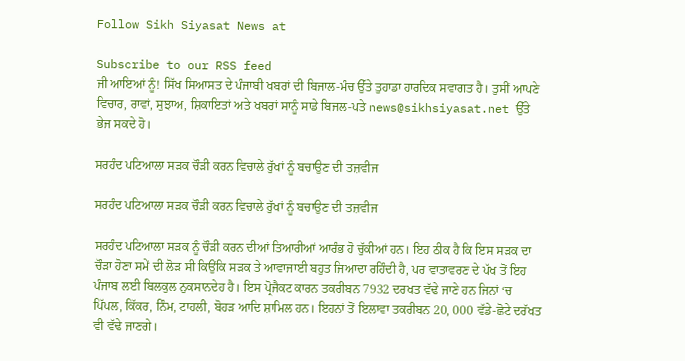Follow Sikh Siyasat News at

Subscribe to our RSS feed
ਜੀ ਆਇਆਂ ਨੂੰ! ਸਿੱਖ ਸਿਆਸਤ ਦੇ ਪੰਜਾਬੀ ਖਬਰਾਂ ਦੀ ਬਿਜਾਲ-ਮੰਚ ਉੱਤੇ ਤੁਹਾਡਾ ਹਾਰਦਿਕ ਸਵਾਗਤ ਹੈ। ਤੁਸੀਂ ਆਪਣੇ ਵਿਚਾਰ, ਰਾਵਾਂ, ਸੁਝਾਅ, ਸ਼ਿਕਾਇਤਾਂ ਅਤੇ ਖਬਰਾਂ ਸਾਨੂੰ ਸਾਡੇ ਬਿਜਲ-ਪਤੇ news@sikhsiyasat.net ਉੱਤੇ ਭੇਜ ਸਕਦੇ ਹੋ।

ਸਰਹੰਦ ਪਟਿਆਲਾ ਸੜਕ ਚੌੜੀ ਕਰਨ ਵਿਚਾਲੇ ਰੁੱਖਾਂ ਨੂੰ ਬਚਾਉਣ ਦੀ ਤਜ਼ਵੀਜ

ਸਰਹੰਦ ਪਟਿਆਲਾ ਸੜਕ ਚੌੜੀ ਕਰਨ ਵਿਚਾਲੇ ਰੁੱਖਾਂ ਨੂੰ ਬਚਾਉਣ ਦੀ ਤਜ਼ਵੀਜ

ਸਰਹੰਦ ਪਟਿਆਲਾ ਸੜਕ ਨੂੰ ਚੌੜੀ ਕਰਨ ਦੀਆਂ ਤਿਆਰੀਆਂ ਆਰੰਭ ਹੋ ਚੁੱਕੀਆਂ ਹਨ। ਇਹ ਠੀਕ ਹੈ ਕਿ ਇਸ ਸੜਕ ਦਾ ਚੌੜਾ ਹੋਣਾ ਸਮੇਂ ਦੀ ਲੋੜ ਸੀ ਕਿਉਂਕਿ ਸੜਕ ਤੇ ਆਵਾਜਾਈ ਬਹੁਤ ਜਿਆਦਾ ਰਹਿੰਦੀ ਹੈ, ਪਰ ਵਾਤਾਵਰਣ ਦੇ ਪੱਖ ਤੋਂ ਇਹ ਪੰਜਾਬ ਲਈ ਬਿਲਕੁਲ ਨੁਕਸਾਨਦੇਹ ਹੈ। ਇਸ ਪ੍ਰੋਜੈਕਟ ਕਾਰਨ ਤਕਰੀਬਨ 7932 ਦਰਖਤ ਵੱਢੇ ਜਾਣੇ ਹਨ ਜਿਨਾਂ ‘ਚ ਪਿੱਪਲ, ਕਿੱਕਰ, ਨਿੰਮ, ਟਾਹਲੀ, ਬੋਹੜ ਆਦਿ ਸ਼ਾਮਿਲ ਹਨ। ਇਹਨਾਂ ਤੋਂ ਇਲਾਵਾ ਤਕਰੀਬਨ 20, 000 ਵੱਡੇ-ਛੋਟੇ ਦਰੱਖਤ ਵੀ ਵੱਢੇ ਜਾਣਗੇ।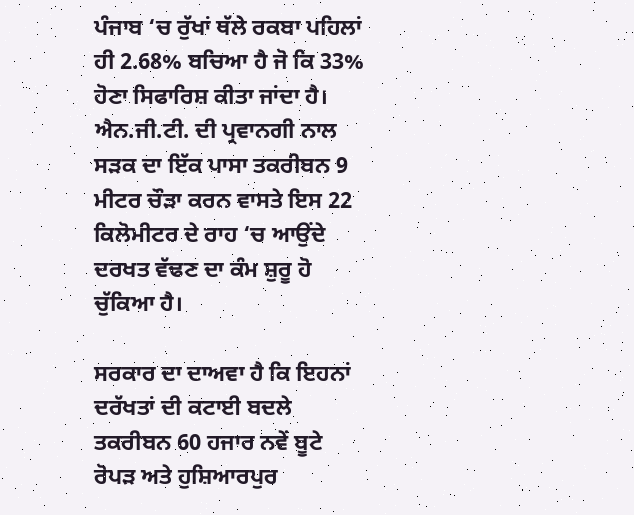ਪੰਜਾਬ ‘ਚ ਰੁੱਖਾਂ ਥੱਲੇ ਰਕਬਾ ਪਹਿਲਾਂ ਹੀ 2.68% ਬਚਿਆ ਹੈ ਜੋ ਕਿ 33% ਹੋਣਾ ਸਿਫਾਰਿਸ਼ ਕੀਤਾ ਜਾਂਦਾ ਹੈ। ਐਨ.ਜੀ.ਟੀ. ਦੀ ਪ੍ਰਵਾਨਗੀ ਨਾਲ ਸੜਕ ਦਾ ਇੱਕ ਪਾਸਾ ਤਕਰੀਬਨ 9 ਮੀਟਰ ਚੌੜਾ ਕਰਨ ਵਾਸਤੇ ਇਸ 22 ਕਿਲੋਮੀਟਰ ਦੇ ਰਾਹ ‘ਚ ਆਉਂਦੇ ਦਰਖਤ ਵੱਢਣ ਦਾ ਕੰਮ ਸ਼ੁਰੂ ਹੋ ਚੁੱਕਿਆ ਹੈ।

ਸਰਕਾਰ ਦਾ ਦਾਅਵਾ ਹੈ ਕਿ ਇਹਨਾਂ ਦਰੱਖਤਾਂ ਦੀ ਕਟਾਈ ਬਦਲੇ ਤਕਰੀਬਨ 60 ਹਜਾਰ ਨਵੇਂ ਬੂਟੇ ਰੋਪੜ ਅਤੇ ਹੁਸ਼ਿਆਰਪੁਰ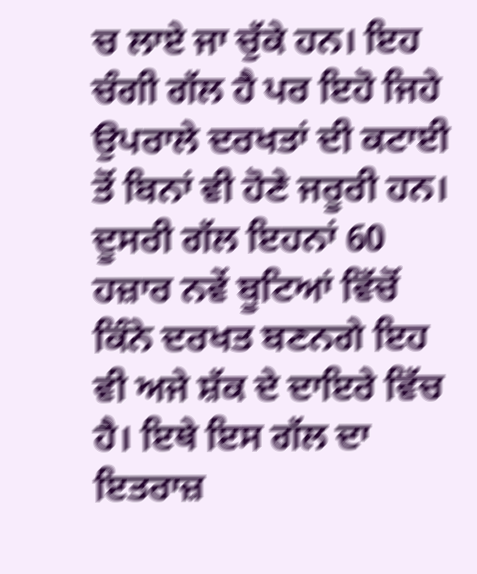ਚ ਲਾਏ ਜਾ ਚੁੱਕੇ ਹਨ। ਇਹ ਚੰਗੀ ਗੱਲ ਹੈ ਪਰ ਇਹੋ ਜਿਹੇ ਉਪਰਾਲੇ ਦਰਖਤਾਂ ਦੀ ਕਟਾਈ ਤੋਂ ਬਿਨਾਂ ਵੀ ਹੋਣੇ ਜਰੂਰੀ ਹਨ। ਦੂਸਰੀ ਗੱਲ ਇਹਨਾਂ 60 ਹਜ਼ਾਰ ਨਵੇਂ ਬੂਟਿਆਂ ਵਿੱਚੋਂ ਕਿੰਨੇ ਦਰਖਤ ਬਣਨਗੇ ਇਹ ਵੀ ਅਜੇ ਸ਼ੱਕ ਦੇ ਦਾਇਰੇ ਵਿੱਚ ਹੈ। ਇਥੇ ਇਸ ਗੱਲ ਦਾ ਇਤਰਾਜ਼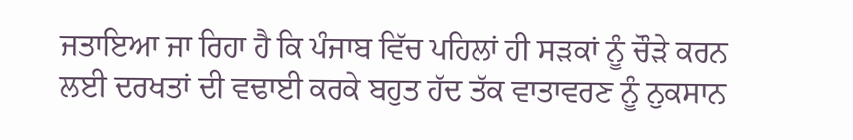ਜਤਾਇਆ ਜਾ ਰਿਹਾ ਹੈ ਕਿ ਪੰਜਾਬ ਵਿੱਚ ਪਹਿਲਾਂ ਹੀ ਸੜਕਾਂ ਨੂੰ ਚੌੜੇ ਕਰਨ ਲਈ ਦਰਖਤਾਂ ਦੀ ਵਢਾਈ ਕਰਕੇ ਬਹੁਤ ਹੱਦ ਤੱਕ ਵਾਤਾਵਰਣ ਨੂੰ ਨੁਕਸਾਨ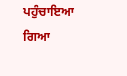ਪਹੁੰਚਾਇਆ ਗਿਆ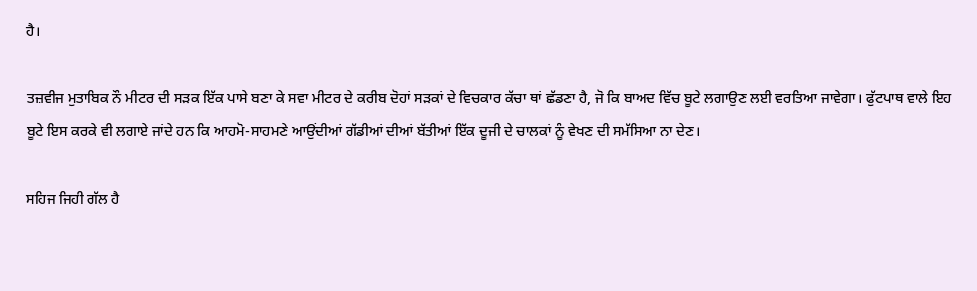ਹੈ।

ਤਜ਼ਵੀਜ ਮੁਤਾਬਿਕ ਨੌ ਮੀਟਰ ਦੀ ਸੜਕ ਇੱਕ ਪਾਸੇ ਬਣਾ ਕੇ ਸਵਾ ਮੀਟਰ ਦੇ ਕਰੀਬ ਦੋਹਾਂ ਸੜਕਾਂ ਦੇ ਵਿਚਕਾਰ ਕੱਚਾ ਥਾਂ ਛੱਡਣਾ ਹੈ, ਜੋ ਕਿ ਬਾਅਦ ਵਿੱਚ ਬੂਟੇ ਲਗਾਉਣ ਲਈ ਵਰਤਿਆ ਜਾਵੇਗਾ। ਫੁੱਟਪਾਥ ਵਾਲੇ ਇਹ ਬੂਟੇ ਇਸ ਕਰਕੇ ਵੀ ਲਗਾਏ ਜਾਂਦੇ ਹਨ ਕਿ ਆਹਮੋ-ਸਾਹਮਣੇ ਆਉਂਦੀਆਂ ਗੱਡੀਆਂ ਦੀਆਂ ਬੱਤੀਆਂ ਇੱਕ ਦੂਜੀ ਦੇ ਚਾਲਕਾਂ ਨੂੰ ਵੇਖਣ ਦੀ ਸਮੱਸਿਆ ਨਾ ਦੇਣ।

ਸਹਿਜ ਜਿਹੀ ਗੱਲ ਹੈ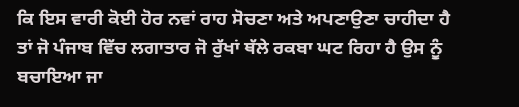ਕਿ ਇਸ ਵਾਰੀ ਕੋਈ ਹੋਰ ਨਵਾਂ ਰਾਹ ਸੋਚਣਾ ਅਤੇ ਅਪਣਾਉਣਾ ਚਾਹੀਦਾ ਹੈ ਤਾਂ ਜੋ ਪੰਜਾਬ ਵਿੱਚ ਲਗਾਤਾਰ ਜੋ ਰੁੱਖਾਂ ਥੱਲੇ ਰਕਬਾ ਘਟ ਰਿਹਾ ਹੈ ਉਸ ਨੂੰ ਬਚਾਇਆ ਜਾ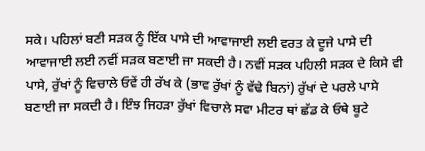ਸਕੇ। ਪਹਿਲਾਂ ਬਣੀ ਸੜਕ ਨੂੰ ਇੱਕ ਪਾਸੇ ਦੀ ਆਵਾਜਾਈ ਲਈ ਵਰਤ ਕੇ ਦੂਜੇ ਪਾਸੇ ਦੀ ਆਵਾਜਾਈ ਲਈ ਨਵੀਂ ਸੜਕ ਬਣਾਈ ਜਾ ਸਕਦੀ ਹੈ। ਨਵੀਂ ਸੜਕ ਪਹਿਲੀ ਸੜਕ ਦੇ ਕਿਸੇ ਵੀ ਪਾਸੇ, ਰੁੱਖਾਂ ਨੂੰ ਵਿਚਾਲੇ ਓਵੇਂ ਹੀ ਰੱਖ ਕੇ (ਭਾਵ ਰੁੱਖਾਂ ਨੂੰ ਵੱਢੇ ਬਿਨਾਂ) ਰੁੱਖਾਂ ਦੇ ਪਰਲੇ ਪਾਸੇ ਬਣਾਈ ਜਾ ਸਕਦੀ ਹੈ। ਇੰਝ ਜਿਹੜਾ ਰੁੱਖਾਂ ਵਿਚਾਲੇ ਸਵਾ ਮੀਟਰ ਥਾਂ ਛੱਡ ਕੇ ਓਥੇ ਬੂਟੇ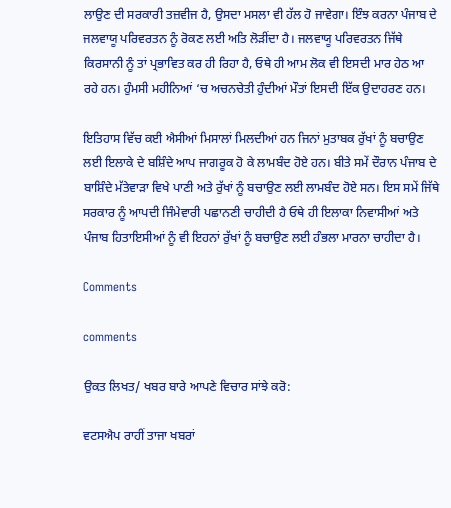ਲਾਉਣ ਦੀ ਸਰਕਾਰੀ ਤਜ਼ਵੀਜ ਹੈ, ਉਸਦਾ ਮਸਲਾ ਵੀ ਹੱਲ ਹੋ ਜਾਵੇਗਾ। ਇੰਝ ਕਰਨਾ ਪੰਜਾਬ ਦੇ ਜਲਵਾਯੂ ਪਰਿਵਰਤਨ ਨੂੰ ਰੋਕਣ ਲਈ ਅਤਿ ਲੋੜੀਂਦਾ ਹੈ। ਜਲਵਾਯੂ ਪਰਿਵਰਤਨ ਜਿੱਥੇ ਕਿਰਸਾਨੀ ਨੂੰ ਤਾਂ ਪ੍ਰਭਾਵਿਤ ਕਰ ਹੀ ਰਿਹਾ ਹੈ, ਓਥੇ ਹੀ ਆਮ ਲੋਕ ਵੀ ਇਸਦੀ ਮਾਰ ਹੇਠ ਆ ਰਹੇ ਹਨ। ਹੁੰਮਸੀ ਮਹੀਨਿਆਂ ‘ਚ ਅਚਨਚੇਤੀ ਹੁੰਦੀਆਂ ਮੌਤਾਂ ਇਸਦੀ ਇੱਕ ਉਦਾਹਰਣ ਹਨ।

ਇਤਿਹਾਸ ਵਿੱਚ ਕਈ ਐਸੀਆਂ ਮਿਸਾਲਾਂ ਮਿਲਦੀਆਂ ਹਨ ਜਿਨਾਂ ਮੁਤਾਬਕ ਰੁੱਖਾਂ ਨੂੰ ਬਚਾਉਣ ਲਈ ਇਲਾਕੇ ਦੇ ਬਸ਼ਿੰਦੇ ਆਪ ਜਾਗਰੂਕ ਹੋ ਕੇ ਲਾਮਬੰਦ ਹੋਏ ਹਨ। ਬੀਤੇ ਸਮੇਂ ਦੌਰਾਨ ਪੰਜਾਬ ਦੇ ਬਾਸ਼ਿੰਦੇ ਮੱਤੇਵਾੜਾ ਵਿਖੇ ਪਾਣੀ ਅਤੇ ਰੁੱਖਾਂ ਨੂੰ ਬਚਾਉਣ ਲਈ ਲਾਮਬੰਦ ਹੋਏ ਸਨ। ਇਸ ਸਮੇਂ ਜਿੱਥੇ ਸਰਕਾਰ ਨੂੰ ਆਪਦੀ ਜਿੰਮੇਵਾਰੀ ਪਛਾਨਣੀ ਚਾਹੀਦੀ ਹੈ ਓਥੇ ਹੀ ਇਲਾਕਾ ਨਿਵਾਸੀਆਂ ਅਤੇ ਪੰਜਾਬ ਹਿਤਾਇਸੀਆਂ ਨੂੰ ਵੀ ਇਹਨਾਂ ਰੁੱਖਾਂ ਨੂੰ ਬਚਾਉਣ ਲਈ ਹੰਭਲਾ ਮਾਰਨਾ ਚਾਹੀਦਾ ਹੈ।

Comments

comments

ਉਕਤ ਲਿਖਤ/ ਖਬਰ ਬਾਰੇ ਆਪਣੇ ਵਿਚਾਰ ਸਾਂਝੇ ਕਰੋ:

ਵਟਸਐਪ ਰਾਹੀਂ ਤਾਜਾ ਖਬਰਾਂ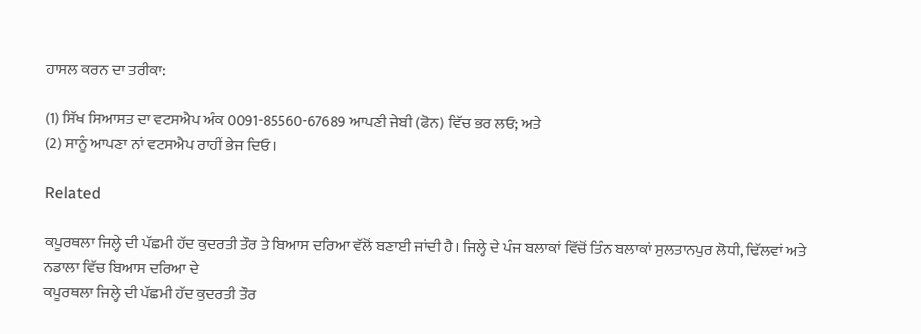ਹਾਸਲ ਕਰਨ ਦਾ ਤਰੀਕਾ:

(1) ਸਿੱਖ ਸਿਆਸਤ ਦਾ ਵਟਸਐਪ ਅੰਕ 0091-85560-67689 ਆਪਣੀ ਜੇਬੀ (ਫੋਨ) ਵਿੱਚ ਭਰ ਲਓ; ਅਤੇ
(2) ਸਾਨੂੰ ਆਪਣਾ ਨਾਂ ਵਟਸਐਪ ਰਾਹੀਂ ਭੇਜ ਦਿਓ।

Related

ਕਪੂਰਥਲਾ ਜਿਲ੍ਹੇ ਦੀ ਪੱਛਮੀ ਹੱਦ ਕੁਦਰਤੀ ਤੌਰ ਤੇ ਬਿਆਸ ਦਰਿਆ ਵੱਲੋਂ ਬਣਾਈ ਜਾਂਦੀ ਹੈ। ਜਿਲ੍ਹੇ ਦੇ ਪੰਜ ਬਲਾਕਾਂ ਵਿੱਚੋਂ ਤਿੰਨ ਬਲਾਕਾਂ ਸੁਲਤਾਨਪੁਰ ਲੋਧੀ, ਢਿੱਲਵਾਂ ਅਤੇ ਨਡਾਲਾ ਵਿੱਚ ਬਿਆਸ ਦਰਿਆ ਦੇ
ਕਪੂਰਥਲਾ ਜਿਲ੍ਹੇ ਦੀ ਪੱਛਮੀ ਹੱਦ ਕੁਦਰਤੀ ਤੌਰ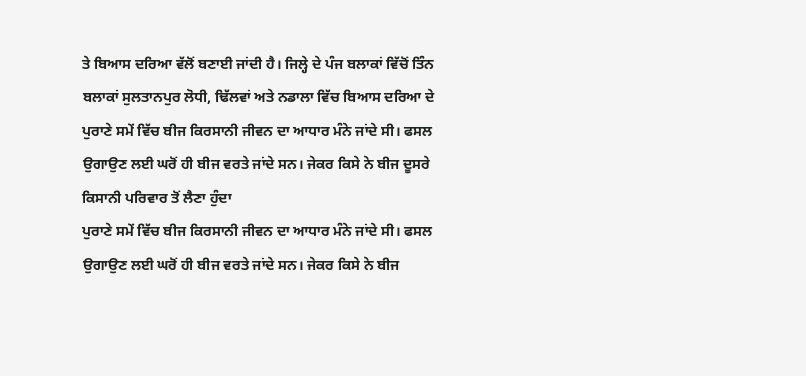ਤੇ ਬਿਆਸ ਦਰਿਆ ਵੱਲੋਂ ਬਣਾਈ ਜਾਂਦੀ ਹੈ। ਜਿਲ੍ਹੇ ਦੇ ਪੰਜ ਬਲਾਕਾਂ ਵਿੱਚੋਂ ਤਿੰਨ ਬਲਾਕਾਂ ਸੁਲਤਾਨਪੁਰ ਲੋਧੀ, ਢਿੱਲਵਾਂ ਅਤੇ ਨਡਾਲਾ ਵਿੱਚ ਬਿਆਸ ਦਰਿਆ ਦੇ
ਪੁਰਾਣੇ ਸਮੇਂ ਵਿੱਚ ਬੀਜ ਕਿਰਸਾਨੀ ਜੀਵਨ ਦਾ ਆਧਾਰ ਮੰਨੇ ਜਾਂਦੇ ਸੀ। ਫਸਲ ਉਗਾਉਣ ਲਈ ਘਰੋਂ ਹੀ ਬੀਜ ਵਰਤੇ ਜਾਂਦੇ ਸਨ। ਜੇਕਰ ਕਿਸੇ ਨੇ ਬੀਜ ਦੂਸਰੇ ਕਿਸਾਨੀ ਪਰਿਵਾਰ ਤੋਂ ਲੈਣਾ ਹੁੰਦਾ
ਪੁਰਾਣੇ ਸਮੇਂ ਵਿੱਚ ਬੀਜ ਕਿਰਸਾਨੀ ਜੀਵਨ ਦਾ ਆਧਾਰ ਮੰਨੇ ਜਾਂਦੇ ਸੀ। ਫਸਲ ਉਗਾਉਣ ਲਈ ਘਰੋਂ ਹੀ ਬੀਜ ਵਰਤੇ ਜਾਂਦੇ ਸਨ। ਜੇਕਰ ਕਿਸੇ ਨੇ ਬੀਜ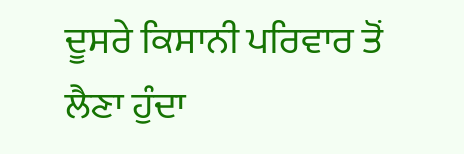ਦੂਸਰੇ ਕਿਸਾਨੀ ਪਰਿਵਾਰ ਤੋਂ ਲੈਣਾ ਹੁੰਦਾ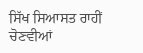ਸਿੱਖ ਸਿਆਸਤ ਰਾਹੀਂ ਚੋਣਵੀਆਂ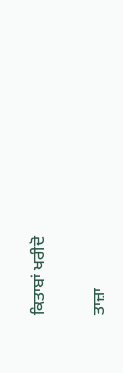ਕਿਤਾਬਾਂ ਖਰੀਦੋ

ਤਾਜ਼ਾ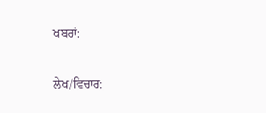ਖਬਰਾਂ:

ਲੇਖ/ਵਿਚਾਰ: